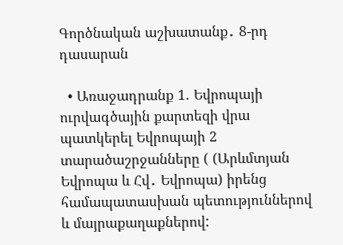Գործնական աշխատանք․ 8-րդ դասարան

  • Առաջադրանք 1. Եվրոպայի ուրվագծային քարտեզի վրա պատկերել Եվրոպայի 2 տարածաշրջանները ( (Արևմտյան Եվրոպա և Հվ․ Եվրոպա) իրենց համապատասխան պետություններով և մայրաքաղաքներով: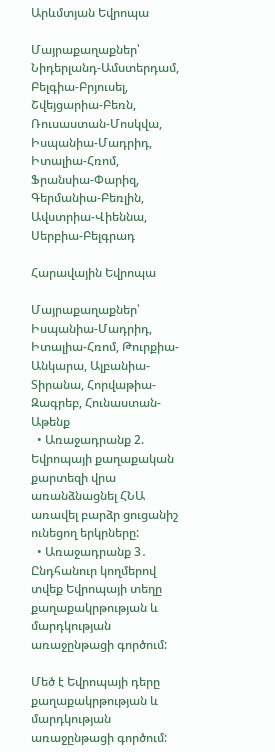Արևմտյան Եվրոպա

Մայրաքաղաքներ՝ Նիդերլանդ-Ամստերդամ, Բելգիա-Բրյուսել, Շվեյցարիա-Բեռն, Ռուսաստան-Մոսկվա, Իսպանիա-Մադրիդ, Իտալիա-Հռոմ, Ֆրանսիա-Փարիզ, Գերմանիա-Բեռլին, Ավստրիա-Վիեննա, Սերբիա-Բելգրադ

Հարավային Եվրոպա

Մայրաքաղաքներ՝ Իսպանիա-Մադրիդ, Իտալիա-Հռոմ, Թուրքիա-Անկարա, Ալբանիա-Տիրանա, Հորվաթիա-Զագրեբ, Հունաստան-Աթենք
  • Առաջադրանք 2. Եվրոպայի քաղաքական քարտեզի վրա առանձնացնել ՀՆԱ առավել բարձր ցուցանիշ ունեցող երկրները:
  • Առաջադրանք 3․ Ընդհանուր կողմերով տվեք Եվրոպայի տեղը քաղաքակրթության և մարդկության առաջընթացի գործում:

Մեծ է Եվրոպայի դերը քաղաքակրթության և մարդկության առաջընթացի գործում: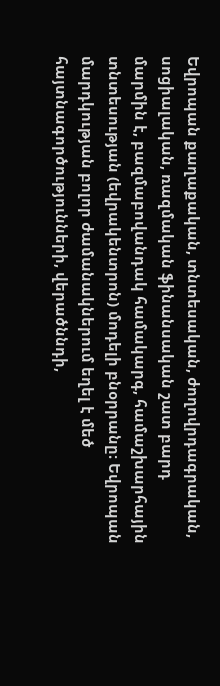Եվրոպան քաղաքական, տնտեսական, ժողովրդագրական, սոցիալական, ռազմական ֆինանսական շատ բարդ մարմին է, բազմաբովանդակ համակարգ, համաշխարհային տնտեսության (եվրակենտրոն) մոդելի բնօրրանը։ Եվրոպան մարդկության բոլոր ժամանակներում եղել է մեծ հայտնագործությունների, վերածննդի,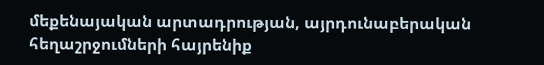մեքենայական արտադրության, այրդունաբերական հեղաշրջումների հայրենիք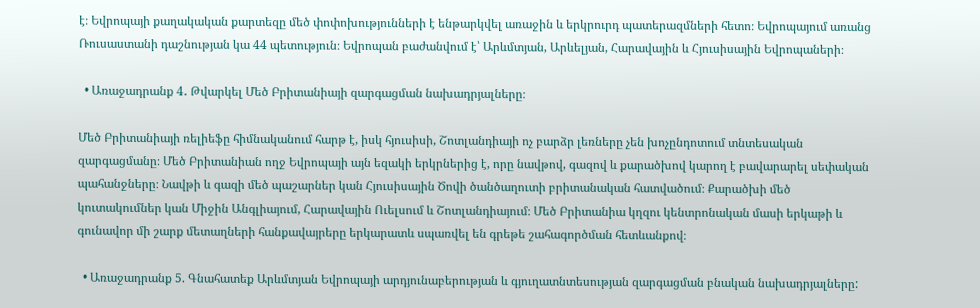է։ Եվրոպայի քաղակական քարտեզը մեծ փոփոխությունների է ենթարկվել առաջին և երկրուրդ պատերազմների հետո։ Եվրոպայում առանց Ռուսաստանի դաշնության կա 44 պետություն։ Եվրոպան բաժանվում է՝ Արևմտյան, Արևելյան, Հարավային և Հյուսիսային Եվրոպաների։

  • Առաջադրանք 4․ Թվարկել Մեծ Բրիտանիայի զարգացման նախադրյալները։

Մեծ Բրիտանիայի ռելիեֆը հիմնականում հարթ է, իսկ հյուսիսի, Շոտլանդիայի ոչ բարձր լեռները չեն խոչընդոտում տնտեսական զարգացմանը։ Մեծ Բրիտանիան ողջ Եվրոպայի այն եզակի երկրներից է, որը նավթով, գազով և քարածխով կարող է բավարարել սեփական պահանջները։ Նավթի և գազի մեծ պաշարներ կան Հյուսիսային Ծովի ծանծաղուտի բրիտանական հատվածում։ Քարածխի մեծ կուտակումներ կան Միջին Անգլիայում, Հարավային Ուելսում և Շոտլանդիայում։ Մեծ Բրիտանիա կղզու կենտրոնական մասի երկաթի և գունավոր մի շարք մետաղների հանքավայրերը երկարատև սպառվել են գրեթե շահագործման հետևանքով։

  • Առաջադրանք 5. Գնահատեք Արևմտյան Եվրոպայի արդյունաբերության և գյուղատնտեսության զարգացման բնական նախադրյալները: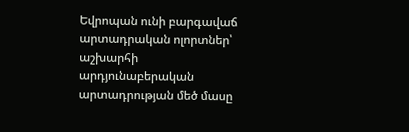Եվրոպան ունի բարգավաճ արտադրական ոլորտներ՝ աշխարհի արդյունաբերական արտադրության մեծ մասը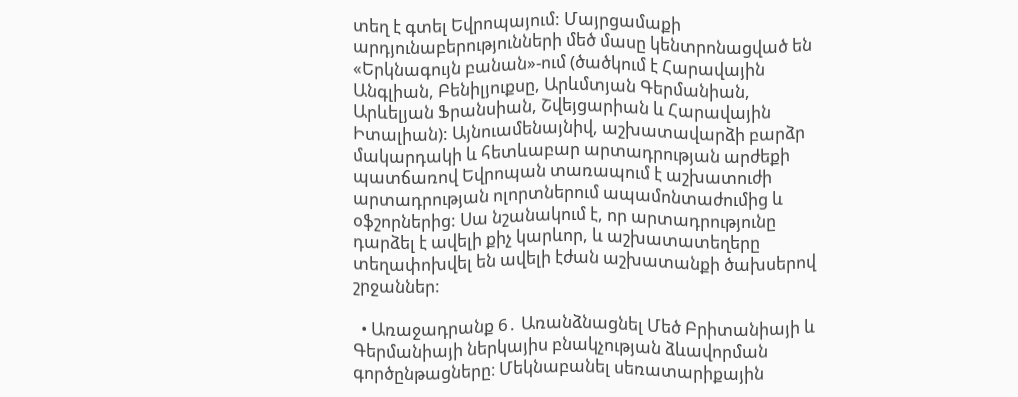տեղ է գտել Եվրոպայում: Մայրցամաքի արդյունաբերությունների մեծ մասը կենտրոնացված են «Երկնագույն բանան»-ում (ծածկում է Հարավային Անգլիան, Բենիլյուքսը, Արևմտյան Գերմանիան, Արևելյան Ֆրանսիան, Շվեյցարիան և Հարավային Իտալիան): Այնուամենայնիվ, աշխատավարձի բարձր մակարդակի և հետևաբար արտադրության արժեքի պատճառով Եվրոպան տառապում է աշխատուժի արտադրության ոլորտներում ապամոնտաժումից և օֆշորներից: Սա նշանակում է, որ արտադրությունը դարձել է ավելի քիչ կարևոր, և աշխատատեղերը տեղափոխվել են ավելի էժան աշխատանքի ծախսերով շրջաններ:

  • Առաջադրանք 6․ Առանձնացնել Մեծ Բրիտանիայի և Գերմանիայի ներկայիս բնակչության ձևավորման գործընթացները։ Մեկնաբանել սեռատարիքային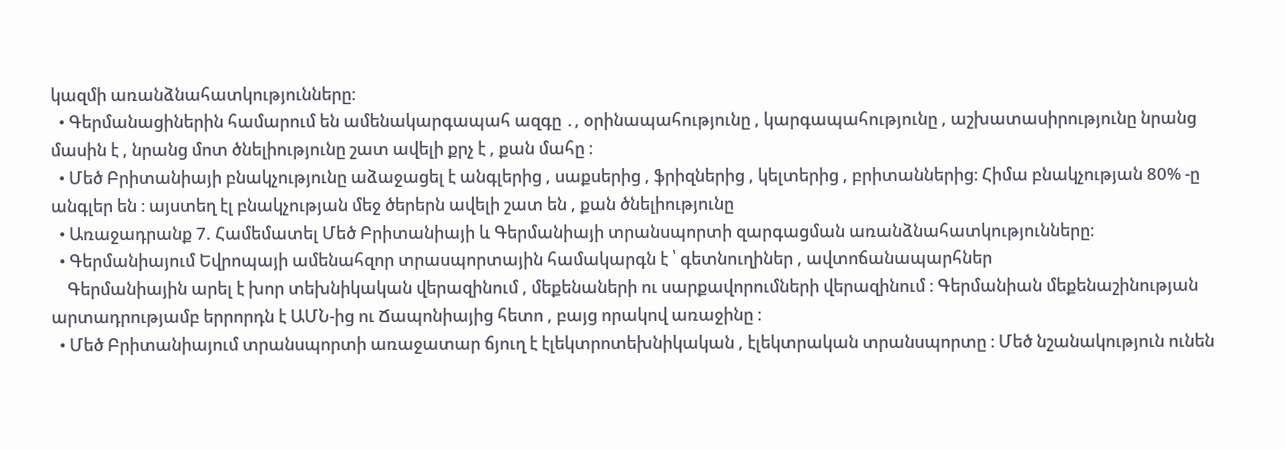կազմի առանձնահատկությունները։
  • Գերմանացիներին համարում են ամենակարգապահ ազգը ․, օրինապահությունը , կարգապահությունը , աշխատասիրությունը նրանց մասին է , նրանց մոտ ծնելիությունը շատ ավելի քրչ է , քան մահը ։
  • Մեծ Բրիտանիայի բնակչությունը աձաջացել է անգլերից , սաքսերից , ֆրիզներից , կելտերից , բրիտաններից։ Հիմա բնակչության 80% -ը անգլեր են ։ այստեղ էլ բնակչության մեջ ծերերն ավելի շատ են , քան ծնելիությունը
  • Առաջադրանք 7. Համեմատել Մեծ Բրիտանիայի և Գերմանիայի տրանսպորտի զարգացման առանձնահատկությունները։
  • Գերմանիայում Եվրոպայի ամենահզոր տրասպորտային համակարգն է ՝ գետնուղիներ , ավտոճանապարհներ
    Գերմանիային արել է խոր տեխնիկական վերազինում , մեքենաների ու սարքավորումների վերազինում ։ Գերմանիան մեքենաշինության արտադրությամբ երրորդն է ԱՄՆ-ից ու Ճապոնիայից հետո , բայց որակով առաջինը ։
  • Մեծ Բրիտանիայում տրանսպորտի առաջատար ճյուղ է էլեկտրոտեխնիկական , էլեկտրական տրանսպորտը ։ Մեծ նշանակություն ունեն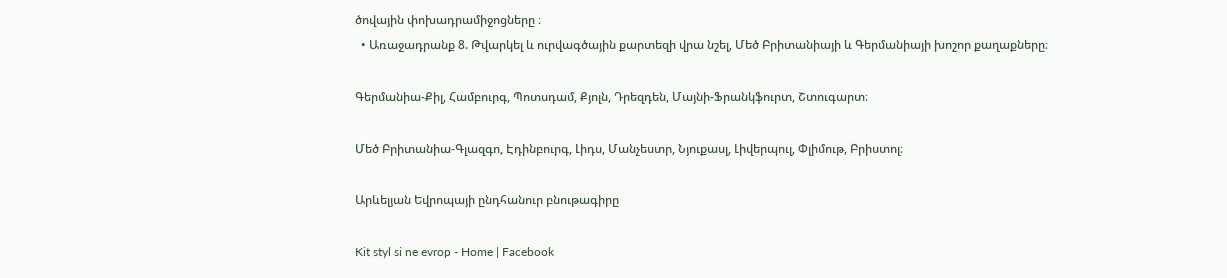ծովային փոխադրամիջոցները ։
  • Առաջադրանք 8. Թվարկել և ուրվագծային քարտեզի վրա նշել, Մեծ Բրիտանիայի և Գերմանիայի խոշոր քաղաքները։

Գերմանիա-Քիլ, Համբուրգ, Պոտսդամ, Քյոլն, Դրեզդեն, Մայնի-Ֆրանկֆուրտ, Շտուգարտ։

Մեծ Բրիտանիա-Գլազգո, Էդինբուրգ, Լիդս, Մանչեստր, Նյուքասլ, Լիվերպուլ, Փլիմութ, Բրիստոլ։

Արևելյան Եվրոպայի ընդհանուր բնութագիրը

Kit styl si ne evrop - Home | Facebook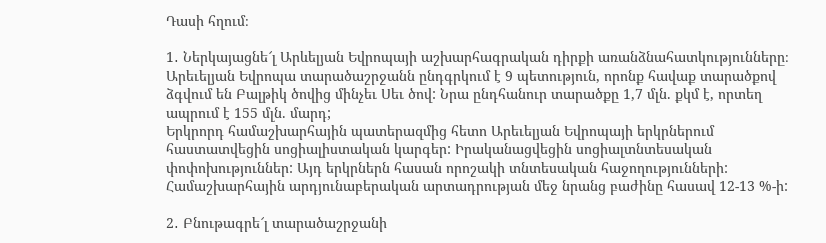Դասի հղում։

1․ Ներկայացնե՜լ Արևելյան Եվրոպայի աշխարհագրական դիրքի առանձնահատկությունները։
Արեւելյան Եվրոպա տարածաշրջանն ընդգրկում է 9 պետություն, որոնք հավաք տարածքով ձգվում են Բալթիկ ծովից մինչեւ Սեւ ծով: Նրա ընդհանուր տարածքը 1,7 մլն. քկմ է, որտեղ ապրում է 155 մլն. մարդ;
Երկրորդ համաշխարհային պատերազմից հետո Արեւելյան Եվրոպայի երկրներում հաստատվեցին սոցիալիստական կարգեր: Իրականացվեցին սոցիալտնտեսական փոփոխություններ: Այդ երկրներն հասան որոշակի տնտեսական հաջողությունների: Համաշխարհային արդյունաբերական արտադրության մեջ նրանց բաժինը հասավ 12-13 %-ի:

2․ Բնութագրե՜լ տարածաշրջանի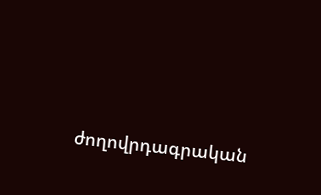ժողովրդագրական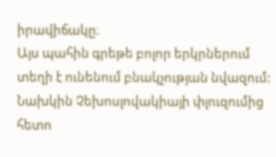իրավիճակը։
Այս պահին գրեթե բոլոր երկրներում տեղի է ունենում բնակչության նվազում: Նախկին Չեխոսլովակիայի փլուզումից հետո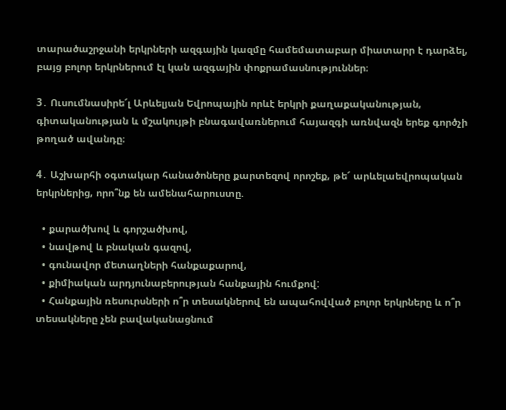տարածաշրջանի երկրների ազգային կազմը համեմատաբար միատարր է դարձել, բայց բոլոր երկրներում էլ կան ազգային փոքրամասնություններ։

3․ Ուսումնասիրե՜լ Արևելյան Եվրոպային որևէ երկրի քաղաքականության, գիտականության և մշակույթի բնագավառներում հայազգի առնվազն երեք գործչի թողած ավանդը։

4․ Աշխարհի օգտակար հանածոները քարտեզով որոշեք, թե՜ արևելաեվրոպական երկրներից, որո՞նք են ամենահարուստը.

  • քարածխով և գորշածխով,
  • նավթով և բնական գազով,
  • գունավոր մետաղների հանքաքարով,
  • քիմիական արդյունաբերության հանքային հումքով:
  • Հանքային ռեսուրսների ո՞ր տեսակներով են ապահովված բոլոր երկրները և ո՞ր տեսակները չեն բավականացնում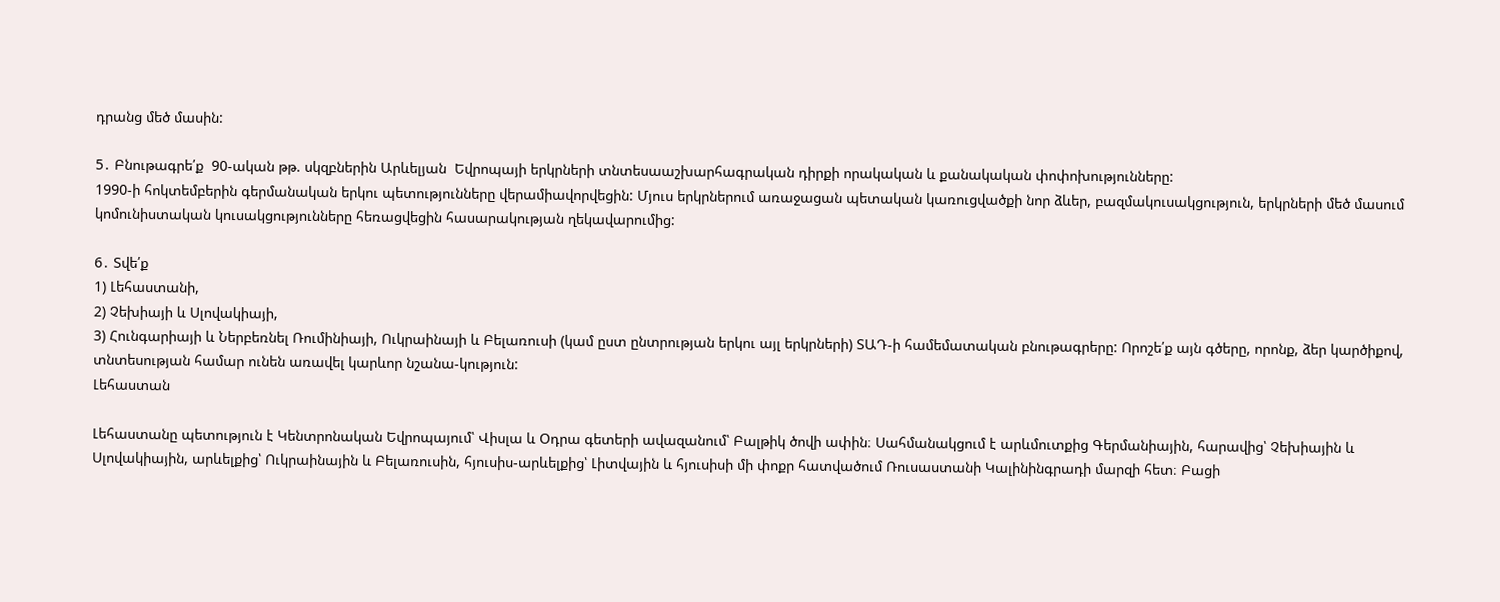դրանց մեծ մասին:

5․ Բնութագրե՛ք  90-ական թթ. սկզբներին Արևելյան  Եվրոպայի երկրների տնտեսաաշխարհագրական դիրքի որակական և քանակական փոփոխությունները:
1990-ի հոկտեմբերին գերմանական երկու պետությունները վերամիավորվեցին: Մյուս երկրներում առաջացան պետական կառուցվածքի նոր ձևեր, բազմակուսակցություն, երկրների մեծ մասում կոմունիստական կուսակցությունները հեռացվեցին հասարակության ղեկավարումից:

6․ Տվե՛ք
1) Լեհաստանի,
2) Չեխիայի և Սլովակիայի,
3) Հունգարիայի և Ներբեռնել Ռումինիայի, Ուկրաինայի և Բելառուսի (կամ ըստ ընտրության երկու այլ երկրների) ՏԱԴ-ի համեմատական բնութագրերը: Որոշե՛ք այն գծերը, որոնք, ձեր կարծիքով, տնտեսության համար ունեն առավել կարևոր նշանա-կություն:
Լեհաստան

Լեհաստանը պետություն է Կենտրոնական Եվրոպայում՝ Վիսլա և Օդրա գետերի ավազանում՝ Բալթիկ ծովի ափին։ Սահմանակցում է արևմուտքից Գերմանիային, հարավից՝ Չեխիային և Սլովակիային, արևելքից՝ Ուկրաինային և Բելառուսին, հյուսիս-արևելքից՝ Լիտվային և հյուսիսի մի փոքր հատվածում Ռուսաստանի Կալինինգրադի մարզի հետ։ Բացի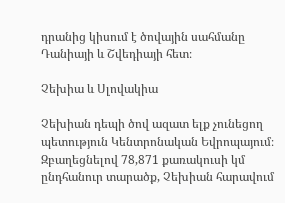դրանից կիսում է ծովային սահմանը Դանիայի և Շվեդիայի հետ։

Չեխիա և Սլովակիա

Չեխիան դեպի ծով ազատ ելք չունեցող պետություն Կենտրոնական Եվրոպայում։ Զբաղեցնելով 78,871 քառակուսի կմ ընդհանուր տարածք, Չեխիան հարավում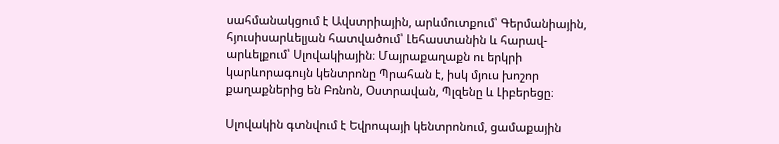սահմանակցում է Ավստրիային, արևմուտքում՝ Գերմանիային, հյուսիսարևելյան հատվածում՝ Լեհաստանին և հարավ-արևելքում՝ Սլովակիային։ Մայրաքաղաքն ու երկրի կարևորագույն կենտրոնը Պրահան է, իսկ մյուս խոշոր քաղաքներից են Բռնոն, Օստրավան, Պլզենը և Լիբերեցը։

Սլովակին գտնվում է Եվրոպայի կենտրոնում, ցամաքային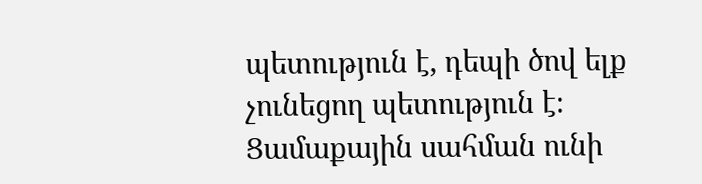պետություն է, դեպի ծով ելք չունեցող պետություն է։ Ցամաքային սահման ունի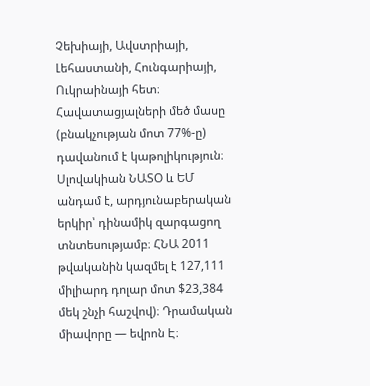Չեխիայի, Ավստրիայի, Լեհաստանի, Հունգարիայի, Ուկրաինայի հետ։ Հավատացյալների մեծ մասը (բնակչության մոտ 77%-ը) դավանում է կաթոլիկություն։ Սլովակիան ՆԱՏՕ և ԵՄ անդամ է, արդյունաբերական երկիր՝ դինամիկ զարգացող տնտեսությամբ։ ՀՆԱ 2011 թվականին կազմել է 127,111 միլիարդ դոլար մոտ $23,384 մեկ շնչի հաշվով)։ Դրամական միավորը — եվրոն Է։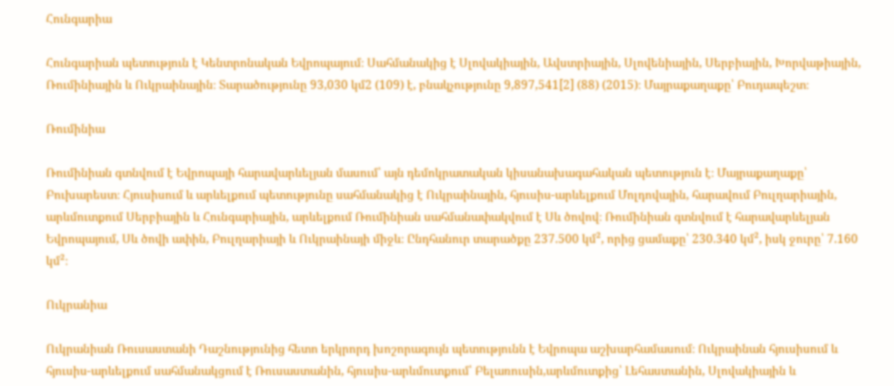Հունգարիա

Հունգարիան պետություն է Կենտրոնական Եվրոպայում։ Սահմանակից է Սլովակիային, Ավստրիային, Սլովենիային, Սերբիային, Խորվաթիային, Ռումինիային և Ուկրաինային։ Տարածությունը 93,030 կմ2 (109) է, բնակչությունը 9,897,541[2] (88) (2015)։ Մայրաքաղաքը՝ Բուդապեշտ։

Ռումինիա

Ռումինիան գտնվում է Եվրոպայի հարավարևելյան մասում՝ այն դեմոկրատական կիսանախագահական պետություն է։ Մայրաքաղաքը՝ Բուխարեստ։ Հյուսիսում և արևելքում պետությունը սահմանակից է Ուկրաինային, հյուսիս-արևելքում Մոլդովային, հարավում Բուլղարիային, արևմուտքում Սերբիային և Հունգարիային, արևելքում Ռումինիան սահմանափակվում է Սև ծովով։ Ռումինիան գտնվում է հարավարևելյան Եվրոպայում, Սև ծովի ափին, Բուլղարիայի և Ուկրաինայի միջև։ Ընդհանուր տարածքը 237.500 կմ², որից ցամաքը՝ 230.340 կմ², իսկ ջուրը՝ 7.160 կմ²։

Ուկրանիա

Ուկրանիան Ռուսաստանի Դաշնությունից հետո երկրորդ խոշորագույն պետությունն է Եվրոպա աշխարհամասում։ Ուկրաինան հյուսիսում և հյուսիս-արևելքում սահմանակցում է Ռուսաստանին, հյուսիս-արևմուտքում՝ Բելառուսին,արևմուտքից՝ Լեհաստանին, Սլովակիային և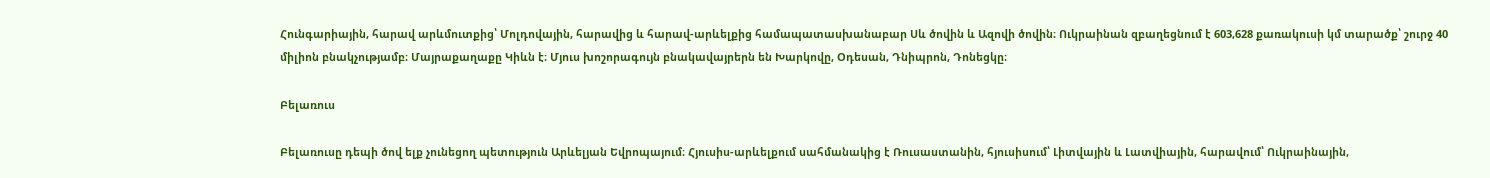Հունգարիային, հարավ արևմուտքից՝ Մոլդովային, հարավից և հարավ-արևելքից համապատասխանաբար Սև ծովին և Ազովի ծովին։ Ուկրաինան զբաղեցնում է 603,628 քառակուսի կմ տարածք՝ շուրջ 40 միլիոն բնակչությամբ։ Մայրաքաղաքը Կիևն է։ Մյուս խոշորագույն բնակավայրերն են Խարկովը, Օդեսան, Դնիպրոն, Դոնեցկը։

Բելառուս

Բելառուսը դեպի ծով ելք չունեցող պետություն Արևելյան Եվրոպայում։ Հյուսիս-արևելքում սահմանակից է Ռուսաստանին, հյուսիսում՝ Լիտվային և Լատվիային, հարավում՝ Ուկրաինային,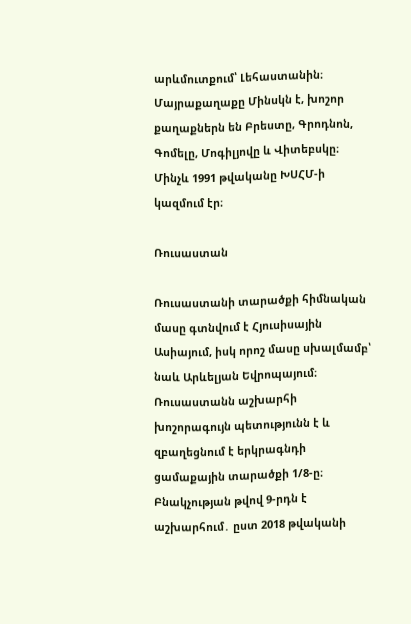արևմուտքում՝ Լեհաստանին։ Մայրաքաղաքը Մինսկն է, խոշոր քաղաքներն են Բրեստը, Գրոդնոն, Գոմելը, Մոգիլյովը և Վիտեբսկը։ Մինչև 1991 թվականը ԽՍՀՄ-ի կազմում էր։

Ռուսաստան

Ռուսաստանի տարածքի հիմնական մասը գտնվում է Հյուսիսային Ասիայում, իսկ որոշ մասը սխալմամբ՝ նաև Արևելյան Եվրոպայում։ Ռուսաստանն աշխարհի խոշորագույն պետությունն է և զբաղեցնում է երկրագնդի ցամաքային տարածքի 1/8-ը։ Բնակչության թվով 9-րդն է աշխարհում․ ըստ 2018 թվականի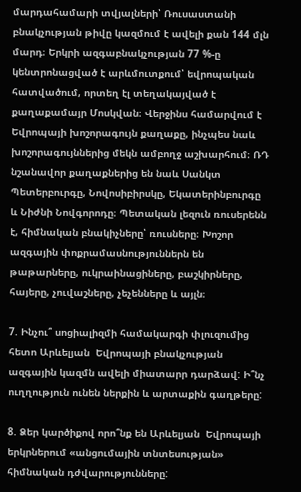մարդահամարի տվյալների՝ Ռուսաստանի բնակչության թիվը կազմում է ավելի քան 144 մլն մարդ։ Երկրի ազգաբնակչության 77 %-ը կենտրոնացված է արևմուտքում՝ եվրոպական հատվածում, որտեղ էլ տեղակայված է քաղաքամայր Մոսկվան։ Վերջինս համարվում է Եվրոպայի խոշորագույն քաղաքը, ինչպես նաև խոշորագույններից մեկն ամբողջ աշխարհում։ ՌԴ նշանավոր քաղաքներից են նաև Սանկտ Պետերբուրգը, Նովոսիբիրսկը, Եկատերինբուրգը և Նիժնի Նովգորոդը։ Պետական լեզուն ռուսերենն է, հիմնական բնակիչները՝ ռուսները։ Խոշոր ազգային փոքրամասնություններն են թաթարները, ուկրաինացիները, բաշկիրները, հայերը, չուվաշները, չեչենները և այլն։

7. Ինչու՞ սոցիալիզմի համակարգի փլուզումից հետո Արևելյան  Եվրոպայի բնակչության ազգային կազմն ավելի միատարր դարձավ: Ի՞նչ ուղղություն ունեն ներքին և արտաքին գաղթերը:

8. Ձեր կարծիքով որո՞նք են Արևելյան  Եվրոպայի երկրներում «անցումային տնտեսության» հիմնական դժվարությունները: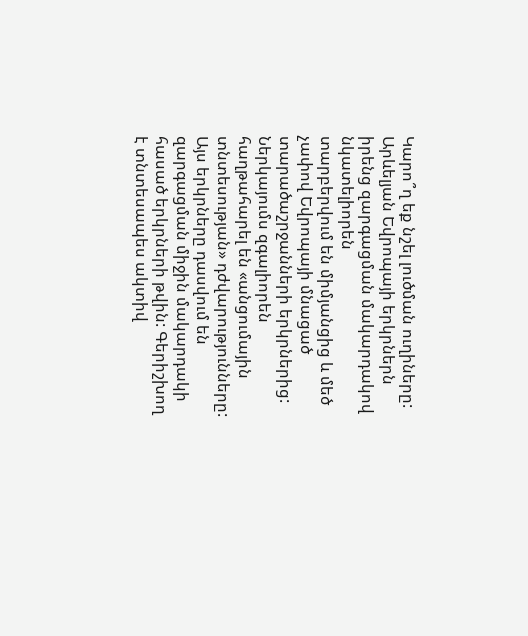Կարո՞ղ եք նշել լուծման ուղիները:
Արևելյան Եվրոպայի երկրներն իրենց զարգացման մակարդակով նկատելիորեն
տարբերվում են միմյանցից և մեծ չափով Եվրոպայի մնացած տարածաշրջանների երկրներից: Ներկայումս զգալիորեն հաղթահարել են «անցումային տնտեսության» դժվարությունները: Այս երկրները դասվում են զարգացման միջին մակարդակի հասած երկրների թվին: Գերիշխող է տնտեսապես ակտիվ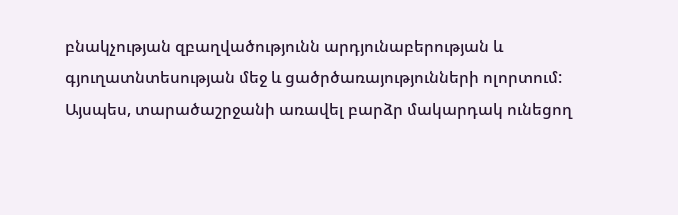բնակչության զբաղվածությունն արդյունաբերության և գյուղատնտեսության մեջ և ցածրծառայությունների ոլորտում: Այսպես, տարածաշրջանի առավել բարձր մակարդակ ունեցող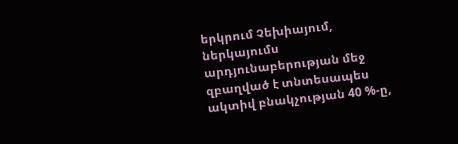երկրում Չեխիայում,
ներկայումս արդյունաբերության մեջ զբաղված է տնտեսապես ակտիվ բնակչության 40 %-ը,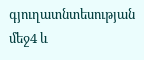գյուղատնտեսության մեջ4 և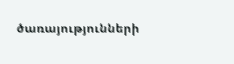ծառայությունների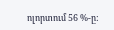ոլորտում 56 %-ը: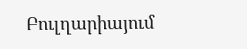Բուլղարիայում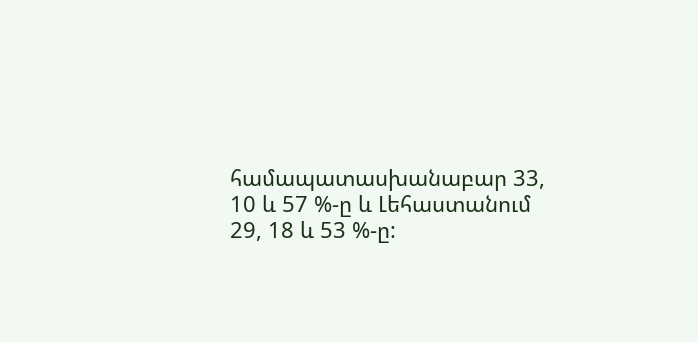համապատասխանաբար 33, 10 և 57 %-ը և Լեհաստանում 29, 18 և 53 %-ը: